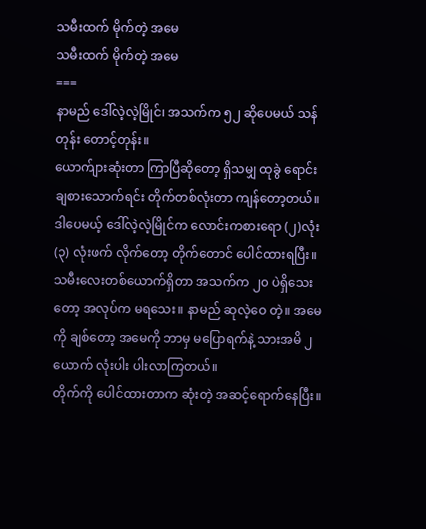သမီးထက် မိုက်တဲ့ အမေ
သမီးထက် မိုက်တဲ့ အမေ
===
နာမည် ဒေါ်လဲ့လဲ့မြိုင်၊ အသက်က ၅၂ ဆိုပေမယ် သန်တုန်း တောင့်တုန်း။
ယောက်ျားဆုံးတာ ကြာပြီဆိုတော့ ရှိသမျှ ထုခွဲ ရောင်းချစားသောက်ရင်း တိုက်တစ်လုံးတာ ကျန်တော့တယ်။ ဒါပေမယ့် ဒေါ်လဲ့လဲ့မြိုင်က လောင်းကစားရော (၂)လုံး (၃) လုံးဖက် လိုက်တော့ တိုက်တောင် ပေါင်ထားရပြီး။ သမီးလေးတစ်ယောက်ရှိတာ အသက်က ၂၀ ပဲရှိသေးတော့ အလုပ်က မရသေး။ နာမည် ဆုလဲ့ဝေ တဲ့။ အမေကို ချစ်တော့ အမေကို ဘာမှ မပြောရက်နဲ့ သားအမိ ၂ ယောက် လုံးပါး ပါးလာကြတယ်။
တိုက်ကို ပေါင်ထားတာက ဆုံးတဲ့ အဆင့်ရောက်နေပြီး။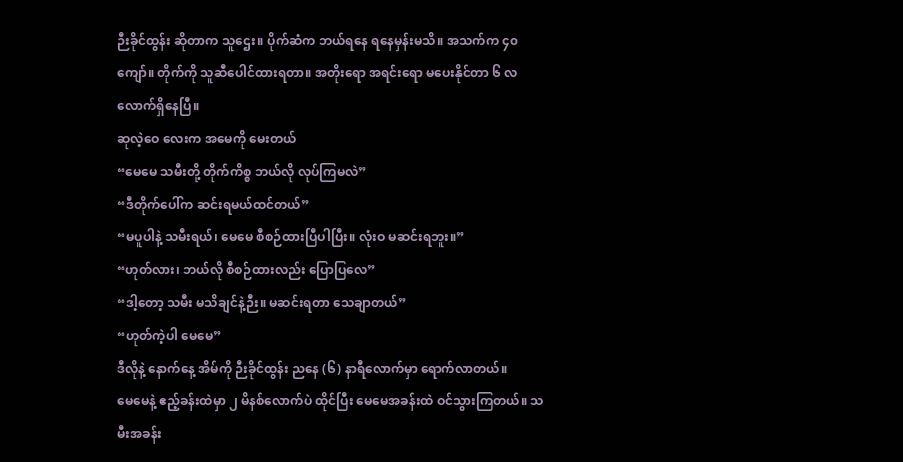ဉီးခိုင်ထွန်း ဆိုတာက သူဌေး။ ပိုက်ဆံက ဘယ်ရနေ ရနေမှန်းမသိ။ အသက်က ၄၀ ကျော်။ တိုက်ကို သူဆီပေါင်ထားရတာ။ အတိုးရော အရင်းရော မပေးနိုင်တာ ၆ လလောက်ရှိနေပြီ။
ဆုလဲ့ဝေ လေးက အမေကို မေးတယ်
“မေမေ သမီးတို့ တိုက်ကိစ္စ ဘယ်လို လုပ်ကြမလဲ”
“ဒီတိုက်ပေါ်က ဆင်းရမယ်ထင်တယ်”
“မပူပါနဲ့ သမီးရယ်၊ မေမေ စီစဉ်ထားပြီပါပြီး။ လုံးဝ မဆင်းရဘူး။”
“ဟုတ်လား၊ ဘယ်လို စီစဉ်ထားလည်း ပြောပြလေ”
“ဒါ့တော့ သမီး မသိချင်နဲ့ဉီး။ မဆင်းရတာ သေချာတယ်”
“ဟုတ်ကဲ့ပါ မေမေ”
ဒီလိုနဲ့ နောက်နေ့ အိမ်ကို ဉီးခိုင်ထွန်း ညနေ (၆) နာရီလောက်မှာ ရောက်လာတယ်။
မေမေနဲ့ ဧည့်ခန်းထဲမှာ ၂ မိနစ်လောက်ပဲ ထိုင်ပြီး မေမေအခန်းထဲ ဝင်သွားကြတယ်။ သမီးအခန်း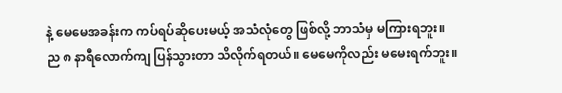နဲ့ မေမေအခန်းက ကပ်ရပ်ဆိုပေးမယ့် အသံလုံတွေ ဖြစ်လို့ ဘာသံမှ မကြားရဘူး။
ည ၈ နာရီလောက်ကျ ပြန်သွားတာ သိလိုက်ရတယ်။ မေမေကိုလည်း မမေးရက်ဘူး။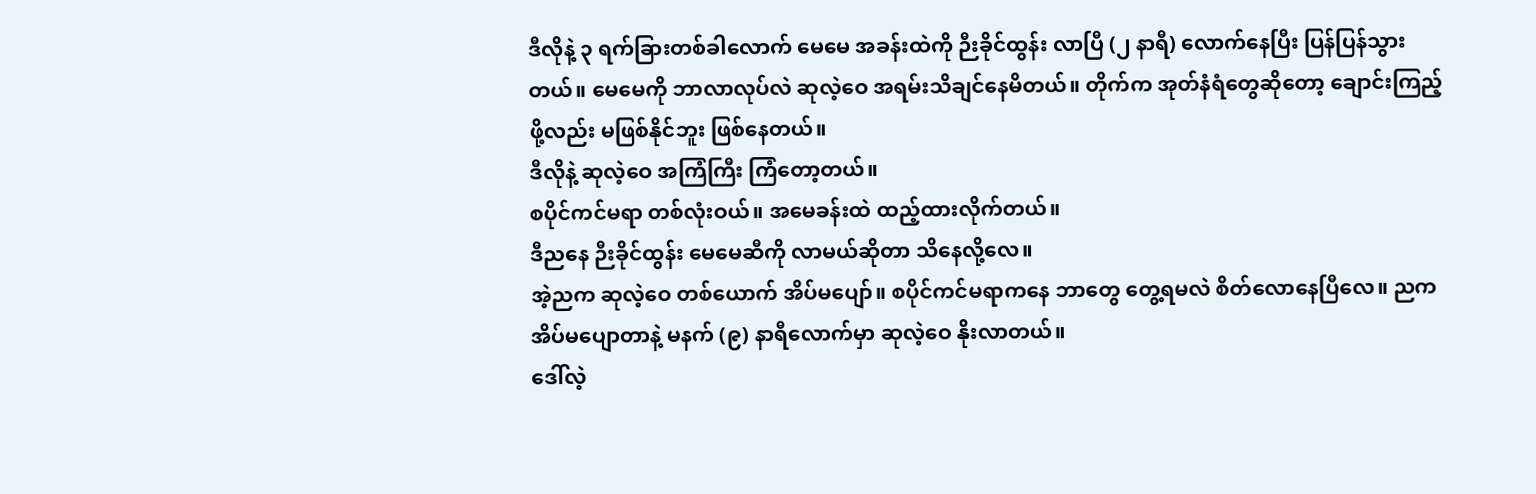ဒီလိုနဲ့ ၃ ရက်ခြားတစ်ခါလောက် မေမေ အခန်းထဲကို ဉီးခိုင်ထွန်း လာပြီ (၂ နာရီ) လောက်နေပြီး ပြန်ပြန်သွားတယ်။ မေမေကို ဘာလာလုပ်လဲ ဆုလဲ့ဝေ အရမ်းသိချင်နေမိတယ်။ တိုက်က အုတ်နံရံတွေဆိုတော့ ချောင်းကြည့်ဖို့လည်း မဖြစ်နိုင်ဘူး ဖြစ်နေတယ်။
ဒီလိုနဲ့ ဆုလဲ့ဝေ အကြံကြီး ကြံတော့တယ်။
စပိုင်ကင်မရာ တစ်လုံးဝယ်။ အမေခန်းထဲ ထည့်ထားလိုက်တယ်။
ဒီညနေ ဉီးခိုင်ထွန်း မေမေဆီကို လာမယ်ဆိုတာ သိနေလို့လေ။
အဲ့ညက ဆုလဲ့ဝေ တစ်ယောက် အိပ်မပျော်။ စပိုင်ကင်မရာကနေ ဘာတွေ တွေ့ရမလဲ စိတ်လောနေပြီလေ။ ညက အိပ်မပျောတာနဲ့ မနက် (၉) နာရီလောက်မှာ ဆုလဲ့ဝေ နိုးလာတယ်။
ဒေါ်လဲ့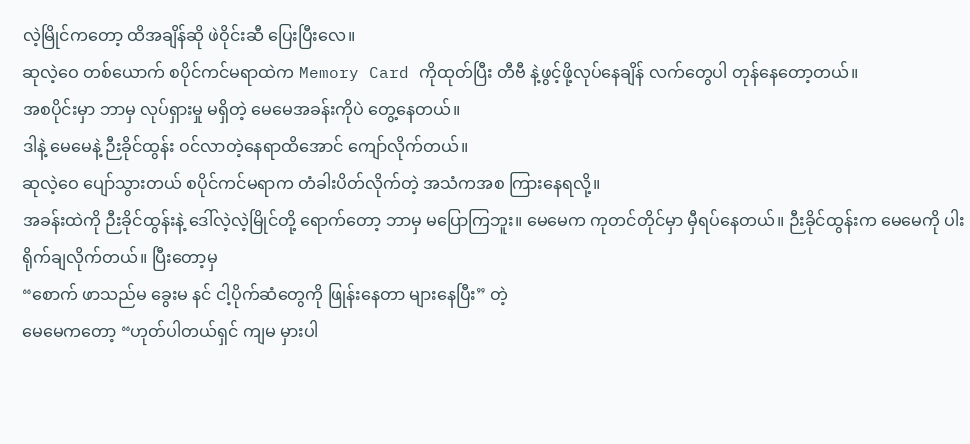လဲ့မြိုင်ကတော့ ထိအချိန်ဆို ဖဲဝိုင်းဆီ ပြေးပြီးလေ။
ဆုလဲ့ဝေ တစ်ယောက် စပိုင်ကင်မရာထဲက Memory Card ကိုထုတ်ပြီး တီဗီ နဲ့ဖွင့်ဖို့လုပ်နေချိန် လက်တွေပါ တုန်နေတော့တယ်။
အစပိုင်းမှာ ဘာမှ လုပ်ရှားမှု မရှိတဲ့ မေမေအခန်းကိုပဲ တွေ့နေတယ်။
ဒါနဲ့ မေမေနဲ့ ဉီးခိုင်ထွန်း ဝင်လာတဲ့နေရာထိအောင် ကျော်လိုက်တယ်။
ဆုလဲ့ဝေ ပျော်သွားတယ် စပိုင်ကင်မရာက တံခါးပိတ်လိုက်တဲ့ အသံကအစ ကြားနေရလို့။
အခန်းထဲကို ဉီးခိုင်ထွန်းနဲ့ ဒေါ်လဲ့လဲ့မြိုင်တို့ ရောက်တော့ ဘာမှ မပြောကြဘူး။ မေမေက ကုတင်တိုင်မှာ မှီရပ်နေတယ်။ ဉီးခိုင်ထွန်းက မေမေကို ပါးရိုက်ချလိုက်တယ်။ ပြီးတော့မှ
“စောက် ဖာသည်မ ခွေးမ နင် ငါ့ပိုက်ဆံတွေကို ဖြုန်းနေတာ များနေပြီး” တဲ့
မေမေကတော့ “ဟုတ်ပါတယ်ရှင် ကျမ မှားပါ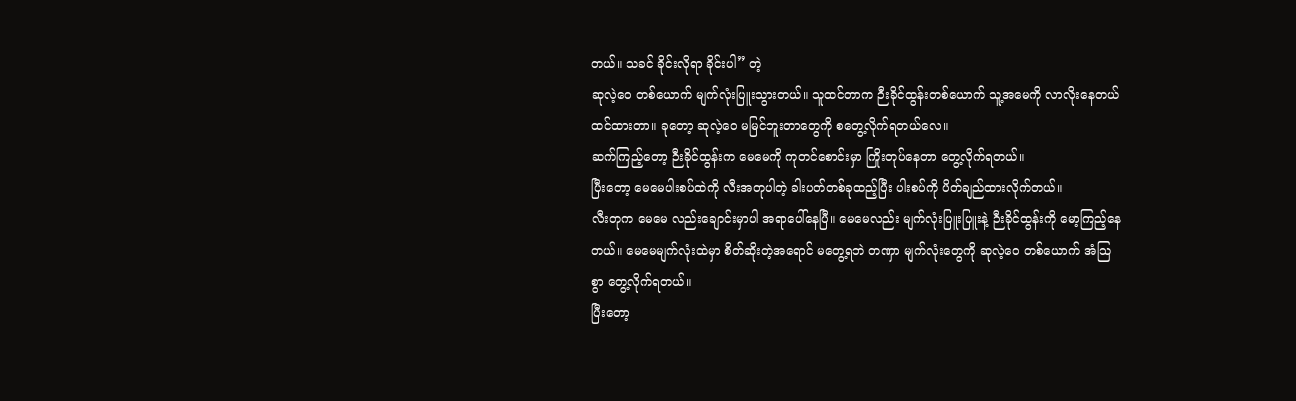တယ်။ သခင် ခိုင်းလိုရာ ခိုင်းပါ” တဲ့
ဆုလဲ့ဝေ တစ်ယောက် မျက်လုံးပြူးသွားတယ်။ သူထင်တာက ဉီးခိုင်ထွန်းတစ်ယောက် သူ့အမေကို လာလိုးနေတယ် ထင်ထားတာ။ ခုတော့ ဆုလဲ့ဝေ မမြင်ဘူးတာတွေကို စတွေ့လိုက်ရတယ်လေ။
ဆက်ကြည့်တော့ ဉီးခိုင်ထွန်းက မေမေကို ကုတင်စောင်းမှာ ကြိုးတုပ်နေတာ တွေ့လိုက်ရတယ်။
ပြီးတော့ မေမေပါးစပ်ထဲကို လီးအတုပါတဲ့ ခါးပတ်တစ်ခုထည့်ပြီး ပါးစပ်ကို ပိတ်ချည်ထားလိုက်တယ်။
လီးတုက မေမေ လည်းချောင်းမှာပါ အရာပေါ်နေပြီ။ မေမေလည်း မျက်လုံးပြူးပြူးနဲ့ ဉီးခိုင်ထွန်းကို မော့ကြည့်နေတယ်။ မေမေမျက်လုံးထဲမှာ စိတ်ဆိုးတဲ့အရောင် မတွေ့ရဘဲ တဏှာ မျက်လုံးတွေကို ဆုလဲ့ဝေ တစ်ယောက် အံသြစွာ တွေ့လိုက်ရတယ်။
ပြီးတော့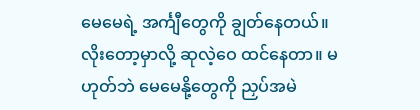မေမေရဲ့ အင်္ကျီတွေကို ချွတ်နေတယ်။ လိုးတော့မှာလို့ ဆုလဲ့ဝေ ထင်နေတာ။ မဟုတ်ဘဲ မေမေနို့တွေကို ညှပ်အမဲ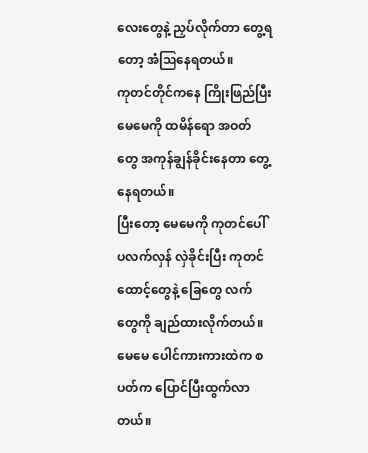လေးတွေနဲ့ ညှပ်လိုက်တာ တွေ့ရတော့ အံသြနေရတယ်။
ကုတင်တိုင်ကနေ ကြိုးဖြည်ပြီး မေမေကို ထမိန်ရော အဝတ်တွေ အကုန်ချွန်ခိုင်းနေတာ တွေ့နေရတယ်။
ပြီးတော့ မေမေကို ကုတင်ပေါ် ပလက်လှန် လှဲခိုင်းပြီး ကုတင်ထောင့်တွေနဲ့ ခြေတွေ လက်တွေကို ချည်ထားလိုက်တယ်။ မေမေ ပေါင်ကားကားထဲက စပတ်က ပြောင်ပြီးထွက်လာတယ်။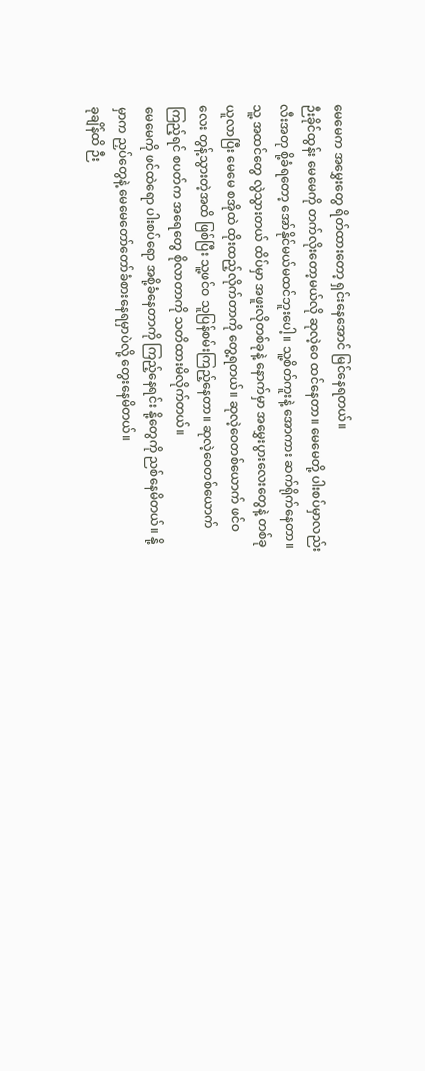မေမေက အမွှေးတွေ ရိတ်ထားတော့ ရှင်းနေအောင် မြင်နေရတယ်။
ဉီးခိုင်ထွန်း မေမေကို တက်လိုးတော့မယ်လို ဆုလဲ့ဝေ ထင်နေတာ။ မေမေတို့ ပါးစပ်မှာလည်း လီးအတု စို့ခံရတော့ အော်နိုင်မယ်မထင်ဘူးပေါ့။ သူ့စိတ်ကူးနဲ့ အောကား ဆက်ရိုက်နေတာ။
သူ့ အထင်တွေ လွဲသွားတယ် ထိပ်မှာ အဖူးလိုတစ်ခုနဲ့ နောက်မှာ အမွှေးပွားလေးတွေနဲ့ တစ်ခု ယူလာပြီး မေမေ စအိုထဲ ထိုးထည့်လိုက်တာကို တွေ့ရတယ်။ ဆုလဲ့ဝေတစ်ယောက် ဖင်ဝလေး တွန့်သွားတဲ့အထိ ဖြစ်ပြီး သူ့ဖင်ဝ သူပြန်စမ်းကြည့်နေတာ။ ဆုလဲ့ဝေတစ်ယောက် ကြည့်ရင် စပတ်က အရေတွေ စိုလာတာကို သတိထားမိလိုက်တယ်။
မေမေကို ဖင်ထဲရော ပါးစပ်ရော အစို့ခံနေတာကို ကြည့်နေရင်း နို့တွေကို ညစ်နေမိတယ်။ နို့မှာက ညှပ်တွေနဲ့ မေမေတော်တော်ခံစားနေရမှာပဲလို့ တွေးနေမိတယ်။
ခုချိန်ထိ ဉီး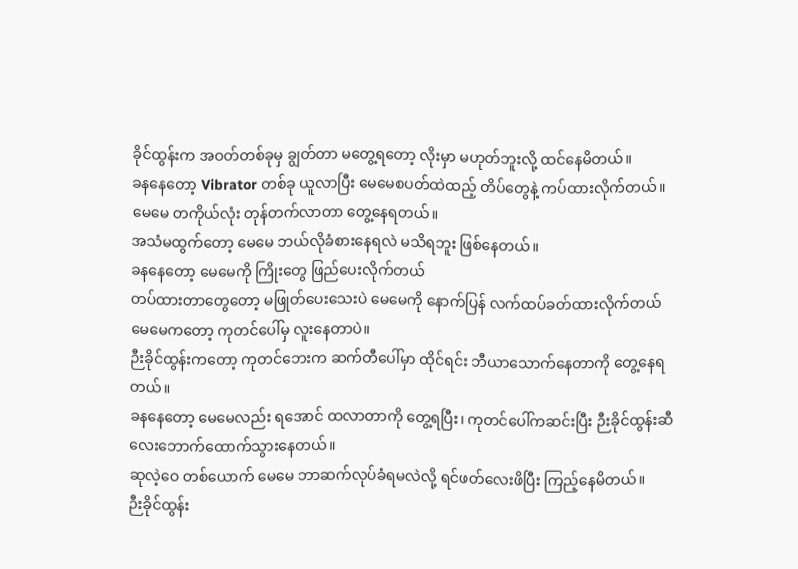ခိုင်ထွန်းက အဝတ်တစ်ခုမှ ချွတ်တာ မတွေ့ရတော့ လိုးမှာ မဟုတ်ဘူးလို့ ထင်နေမိတယ်။
ခနနေတော့ Vibrator တစ်ခု ယူလာပြီး မေမေစပတ်ထဲထည့် တိပ်တွေနဲ့ ကပ်ထားလိုက်တယ်။
မေမေ တကိုယ်လုံး တုန်တက်လာတာ တွေ့နေရတယ်။
အသံမထွက်တော့ မေမေ ဘယ်လိုခံစားနေရလဲ မသိရဘူး ဖြစ်နေတယ်။
ခနနေတော့ မေမေကို ကြိုးတွေ ဖြည်ပေးလိုက်တယ်
တပ်ထားတာတွေတော့ မဖြုတ်ပေးသေးပဲ မေမေကို နောက်ပြန် လက်ထပ်ခတ်ထားလိုက်တယ်
မေမေကတော့ ကုတင်ပေါ်မှ လူးနေတာပဲ။
ဉီးခိုင်ထွန်းကတော့ ကုတင်ဘေးက ဆက်တီပေါ်မှာ ထိုင်ရင်း ဘီယာသောက်နေတာကို တွေ့နေရတယ်။
ခနနေတော့ မေမေလည်း ရအောင် ထလာတာကို တွေ့ရပြီး၊ ကုတင်ပေါ်ကဆင်းပြီး ဉီးခိုင်ထွန်းဆီ လေးဘောက်ထောက်သွားနေတယ်။
ဆုလဲ့ဝေ တစ်ယောက် မေမေ ဘာဆက်လုပ်ခံရမလဲလို့ ရင်ဖတ်လေးဖိပြီး ကြည့်နေမိတယ်။
ဉီးခိုင်ထွန်း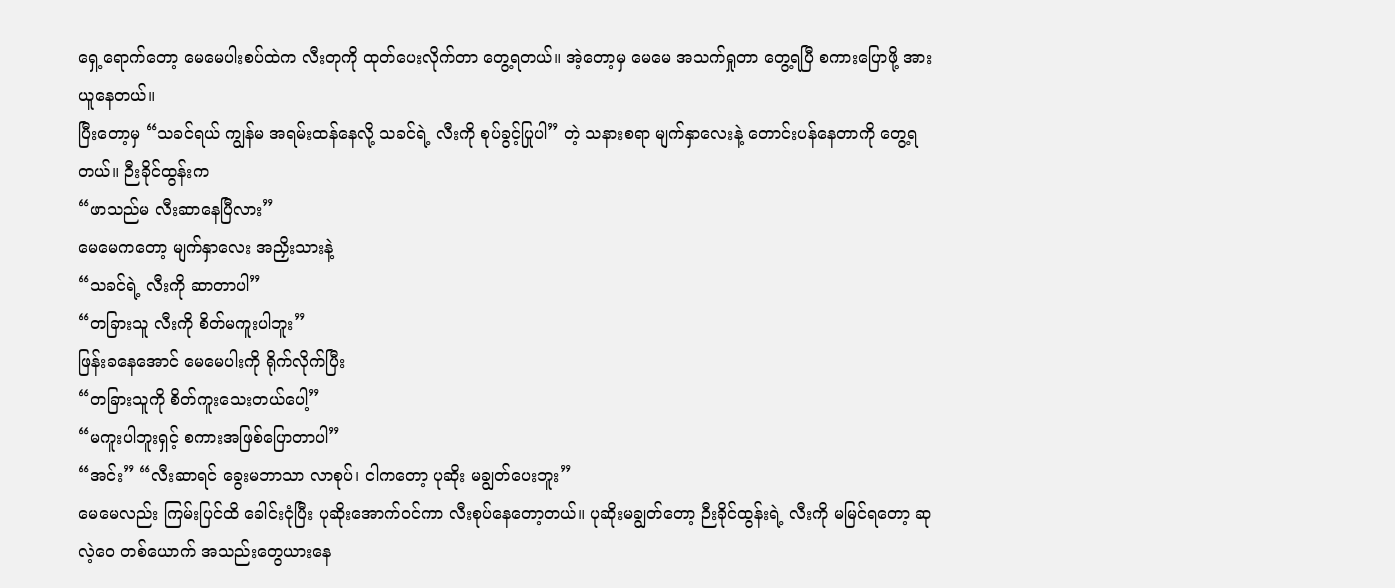ရှေ့ရောက်တော့ မေမေပါးစပ်ထဲက လီးတုကို ထုတ်ပေးလိုက်တာ တွေ့ရတယ်။ အဲ့တော့မှ မေမေ အသက်ရှုတာ တွေ့ရပြီ စကားပြောဖို့ အားယူနေတယ်။
ပြီးတော့မှ “သခင်ရယ် ကျွန်မ အရမ်းထန်နေလို့ သခင်ရဲ့ လီးကို စုပ်ခွင့်ပြုပါ” တဲ့ သနားစရာ မျက်နှာလေးနဲ့ တောင်းပန်နေတာကို တွေ့ရတယ်။ ဉီးခိုင်ထွန်းက
“ဖာသည်မ လီးဆာနေပြီလား”
မေမေကတော့ မျက်နှာလေး အညှိးသားနဲ့
“သခင်ရဲ့ လီးကို ဆာတာပါ”
“တခြားသူ လီးကို စိတ်မကူးပါဘူး”
ဖြန်းခနေအောင် မေမေပါးကို ရိုက်လိုက်ပြီး
“တခြားသူကို စိတ်ကူးသေးတယ်ပေါ့”
“မကူးပါဘူးရှင့် စကားအဖြစ်ပြောတာပါ”
“အင်း” “လီးဆာရင် ခွေးမဘာသာ လာစုပ်၊ ငါကတော့ ပုဆိုး မချွတ်ပေးဘူး”
မေမေလည်း ကြမ်းပြင်ထိ ခေါင်းငုံပြီး ပုဆိုးအောက်ဝင်ကာ လီးစုပ်နေတော့တယ်။ ပုဆိုးမချွတ်တော့ ဉီးခိုင်ထွန်းရဲ့ လီးကို မမြင်ရတော့ ဆုလဲ့ဝေ တစ်ယောက် အသည်းတွေယားနေ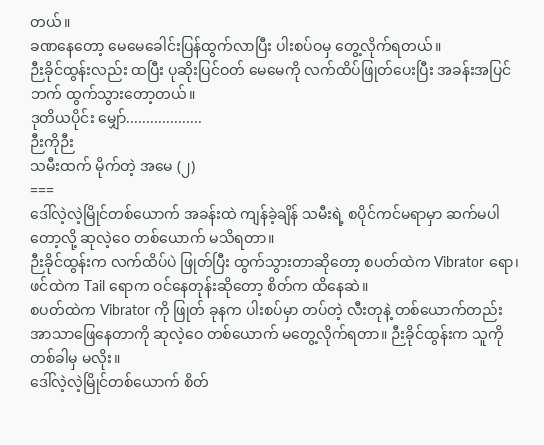တယ်။
ခဏနေတော့ မေမေခေါင်းပြန်ထွက်လာပြီး ပါးစပ်ဝမှ တွေ့လိုက်ရတယ်။
ဉီးခိုင်ထွန်းလည်း ထပြီး ပုဆိုးပြင်ဝတ် မေမေကို လက်ထိပ်ဖြုတ်ပေးပြီး အခန်းအပြင်ဘက် ထွက်သွားတော့တယ်။
ဒုတိယပိုင်း မျှော်...................
ဉီးကိုဉီး
သမီးထက် မိုက်တဲ့ အမေ (၂)
===
ဒေါ်လဲ့လဲ့မြိုင်တစ်ယောက် အခန်းထဲ ကျန်ခဲ့ချိန် သမီးရဲ့ စပိုင်ကင်မရာမှာ ဆက်မပါတော့လို့ ဆုလဲ့ဝေ တစ်ယောက် မသိရတာ။
ဉီးခိုင်ထွန်းက လက်ထိပ်ပဲ ဖြုတ်ပြီး ထွက်သွားတာဆိုတော့ စပတ်ထဲက Vibrator ရော၊ ဖင်ထဲက Tail ရောက ဝင်နေတုန်းဆိုတော့ စိတ်က ထိနေဆဲ။
စပတ်ထဲက Vibrator ကို ဖြုတ် ခုနက ပါးစပ်မှာ တပ်တဲ့ လီးတုနဲ့ တစ်ယောက်တည်း အာသာဖြေနေတာကို ဆုလဲ့ဝေ တစ်ယောက် မတွေ့လိုက်ရတာ။ ဉီးခိုင်ထွန်းက သူကို တစ်ခါမှ မလိုး။
ဒေါ်လဲ့လဲ့မြိုင်တစ်ယောက် စိတ်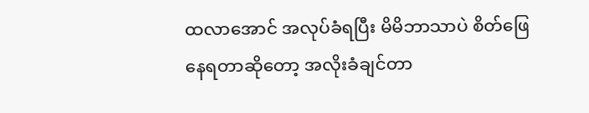ထလာအောင် အလုပ်ခံရပြီး မိမိဘာသာပဲ စိတ်ဖြေနေရတာဆိုတော့ အလိုးခံချင်တာ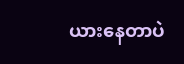ယားနေတာပဲ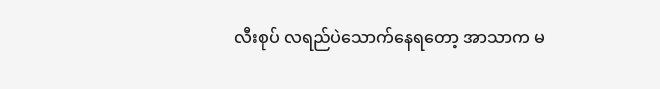လီးစုပ် လရည်ပဲသောက်နေရတော့ အာသာက မ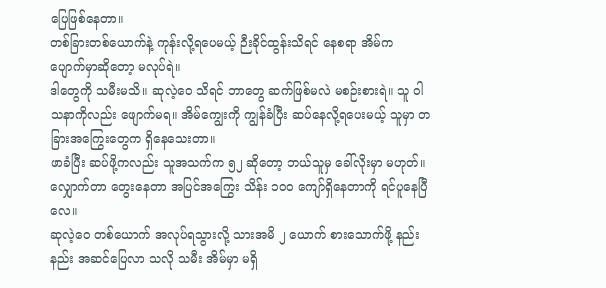ပြေဖြစ်နေတာ။
တစ်ခြားတစ်ယောက်နဲ့ ကုန်းလို့ရပေမယ့် ဉီးခိုင်ထွန်းသိရင် နေစရာ အိမ်က ပျောက်မှာဆိုတော့ မလုပ်ရဲ။
ဒါတွေကို သမီးမသိ။ ဆုလဲ့ဝေ သိရင် ဘာတွေ ဆက်ဖြစ်မလဲ မစဉ်းစားရဲ။ သူ ဝါသနာကိုလည်း ဖျောက်မရ။ အိမ်ကျွေးကို ကျွန်ခံပြီး ဆပ်နေလို့ရပေးမယ့် သူမှာ တခြားအကြွေးတွေက ရှိနေသေးတာ။
ဖာခံပြီး ဆပ်ဖို့ကလည်း သူအသက်က ၅၂ ဆိုတော့ ဘယ်သူမှ ခေါ်လိုးမှာ မဟုတ်။ လျှောက်တာ တွေးနေတာ အပြင်အကြွေး သိန်း ၁၀၀ ကျော်ရှိနေတာကို ရင်ပူနေပြီလေ။
ဆုလဲ့ဝေ တစ်ယောက် အလုပ်ရသွားလို့ သားအမိ ၂ ယောက် စားသောက်ဖို့ နည်းနည်း အဆင်ပြေလာ သလို သမီး အိမ်မှာ မရှိ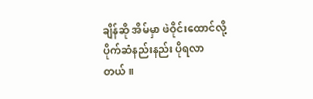ချိန်ဆို အိမ်မှာ ဖဲဝိုင်းထောင်လို့ ပိုက်ဆံနည်းနည်း ပိုရလာတယ်။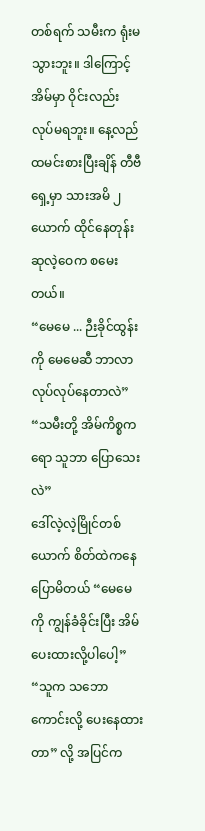တစ်ရက် သမီးက ရုံးမသွားဘူး။ ဒါကြောင့် အိမ်မှာ ဝိုင်းလည်း လုပ်မရဘူး။ နေ့လည် ထမင်းစားပြီးချိန် တီဗီရှေ့မှာ သားအမိ ၂ ယောက် ထိုင်နေတုန်း ဆုလဲ့ဝေက စမေးတယ်။
“မေမေ ... ဉီးခိုင်ထွန်းကို မေမေဆီ ဘာလာလုပ်လုပ်နေတာလဲ”
“သမီးတို့ အိမ်ကိစ္စကရော သူဘာ ပြောသေးလဲ”
ဒေါ်လဲ့လဲ့မြိုင်တစ်ယောက် စိတ်ထဲကနေ ပြောမိတယ် “မေမေကို ကျွန်ခံခိုင်းပြီး အိမ်ပေးထားလို့ပါပေါ့”
“သူက သဘောကောင်းလို့ ပေးနေထားတာ” လို့ အပြင်က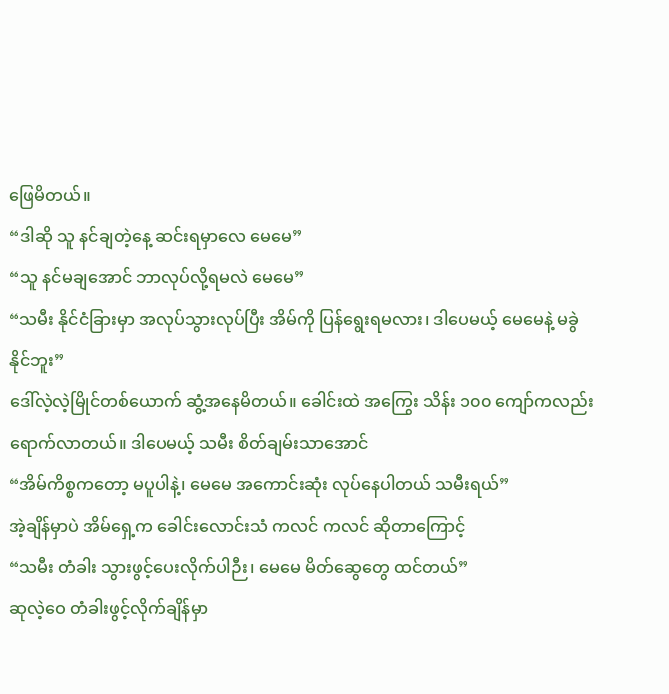ဖြေမိတယ်။
“ဒါဆို သူ နင်ချတဲ့နေ့ ဆင်းရမှာလေ မေမေ”
“သူ နင်မချအောင် ဘာလုပ်လို့ရမလဲ မေမေ”
“သမီး နိုင်ငံခြားမှာ အလုပ်သွားလုပ်ပြီး အိမ်ကို ပြန်ရွေးရမလား၊ ဒါပေမယ့် မေမေနဲ့ မခွဲနိုင်ဘူး”
ဒေါ်လဲ့လဲ့မြိုင်တစ်ယောက် ဆွံ့အနေမိတယ်။ ခေါင်းထဲ အကြွေး သိန်း ၁၀၀ ကျော်ကလည်း ရောက်လာတယ်။ ဒါပေမယ့် သမီး စိတ်ချမ်းသာအောင်
“အိမ်ကိစ္စကတော့ မပူပါနဲ့၊ မေမေ အကောင်းဆုံး လုပ်နေပါတယ် သမီးရယ်”
အဲ့ချိန်မှာပဲ အိမ်ရှေ့က ခေါင်းလောင်းသံ ကလင် ကလင် ဆိုတာကြောင့်
“သမီး တံခါး သွားဖွင့်ပေးလိုက်ပါဉီး၊ မေမေ မိတ်ဆွေတွေ ထင်တယ်”
ဆုလဲ့ဝေ တံခါးဖွင့်လိုက်ချိန်မှာ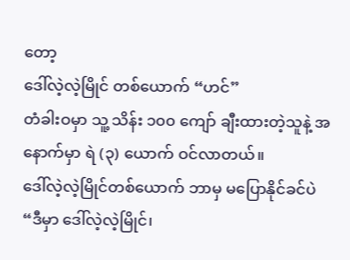တော့
ဒေါ်လဲ့လဲ့မြိုင် တစ်ယောက် “ဟင်”
တံခါးဝမှာ သူ့ သိန်း ၁၀၀ ကျော် ချီးထားတဲ့သူနဲ့ အနောက်မှာ ရဲ (၃) ယောက် ဝင်လာတယ်။
ဒေါ်လဲ့လဲ့မြိုင်တစ်ယောက် ဘာမှ မပြောနိုင်ခင်ပဲ
“ဒီမှာ ဒေါ်လဲ့လဲ့မြိုင်၊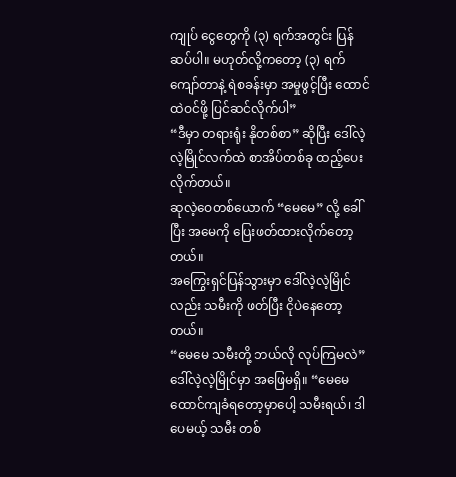ကျုပ် ငွေတွေကို (၃) ရက်အတွင်း ပြန်ဆပ်ပါ။ မဟုတ်လို့ကတော့ (၃) ရက်ကျော်တာနဲ့ ရဲစခန်းမှာ အမှုဖွင့်ပြီး ထောင်ထဲဝင်ဖို့ ပြင်ဆင်လိုက်ပါ”
“ဒီမှာ တရားရုံး နိုတစ်စာ” ဆိုပြီး ဒေါ်လဲ့လဲ့မြိုင်လက်ထဲ စာအိပ်တစ်ခု ထည့်ပေးလိုက်တယ်။
ဆုလဲ့ဝေတစ်ယောက် “မေမေ” လို့ ခေါ်ပြီး အမေကို ပြေးဖတ်ထားလိုက်တော့တယ်။
အကြွေးရှင်ပြန်သွားမှာ ဒေါ်လဲ့လဲ့မြိုင်လည်း သမီးကို ဖတ်ပြီး ငိုပဲနေတော့တယ်။
“မေမေ သမီးတို့ ဘယ်လို လုပ်ကြမလဲ”
ဒေါ်လဲ့လဲ့မြိုင်မှာ အဖြေမရှိ။ “မေမေ ထောင်ကျခံရတော့မှာပေါ့ သမီးရယ်၊ ဒါပေမယ့် သမီး တစ်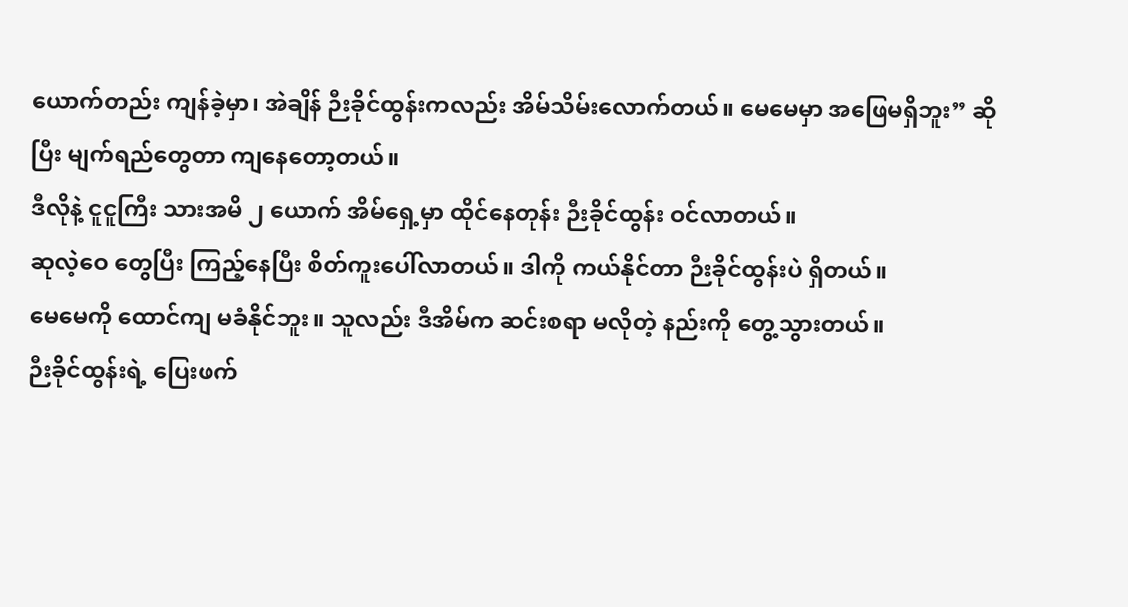ယောက်တည်း ကျန်ခဲ့မှာ၊ အဲချိန် ဉီးခိုင်ထွန်းကလည်း အိမ်သိမ်းလောက်တယ်။ မေမေမှာ အဖြေမရှိဘူး” ဆိုပြီး မျက်ရည်တွေတာ ကျနေတော့တယ်။
ဒီလိုနဲ့ ငူငူကြီး သားအမိ ၂ ယောက် အိမ်ရှေ့မှာ ထိုင်နေတုန်း ဉီးခိုင်ထွန်း ဝင်လာတယ်။
ဆုလဲ့ဝေ တွေပြီး ကြည့်နေပြီး စိတ်ကူးပေါ်လာတယ်။ ဒါကို ကယ်နိုင်တာ ဉီးခိုင်ထွန်းပဲ ရှိတယ်။
မေမေကို ထောင်ကျ မခံနိုင်ဘူး။ သူလည်း ဒီအိမ်က ဆင်းစရာ မလိုတဲ့ နည်းကို တွေ့သွားတယ်။
ဉီးခိုင်ထွန်းရဲ့ ပြေးဖက်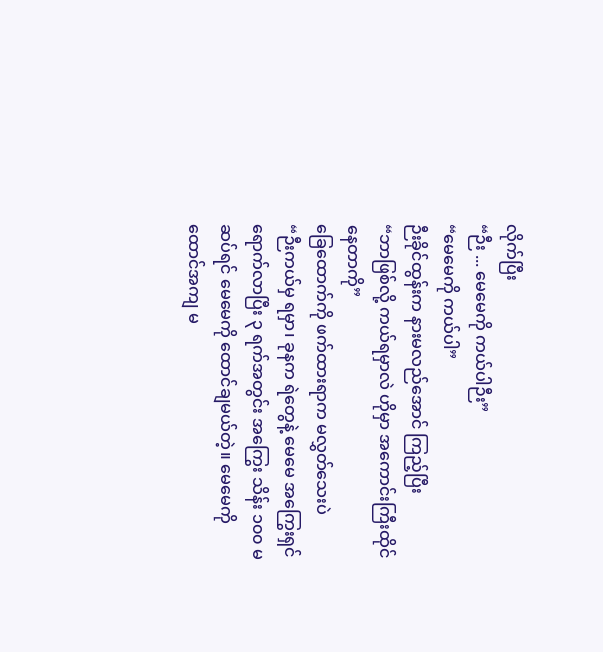လိုက်ပြီး
“ဉီး ... မေမေကို ကယ်ပါဉီး”
“မေမေကို ကယ်ပါ”
ဉီးခိုင်ထွန်းက နားမလည်အောင် ကြည့်ပြီး
“ဘာဖြစ်လို့ ကယ်ရမှာလဲ ဟိုမှာ အကောင်းကြီးထိုင်နေတာကို”
ခြေထောက်ကို ဖက်ထားရာက မလွှတ်သေးပဲ
“ဉီးကယ်မှ ရမှာ၊ ခုနက ရဲတွေနဲ့ မေမေ အကြွေးရှင်ရောက်လာပြီး ၃ ရက်အတွင်း အကြွေး သိန်း ၁၀၀ မဆပ်ရင် မေမေကို ထောင်ချမယ်တဲ့။ မေမေကို ထောင်အကျ မ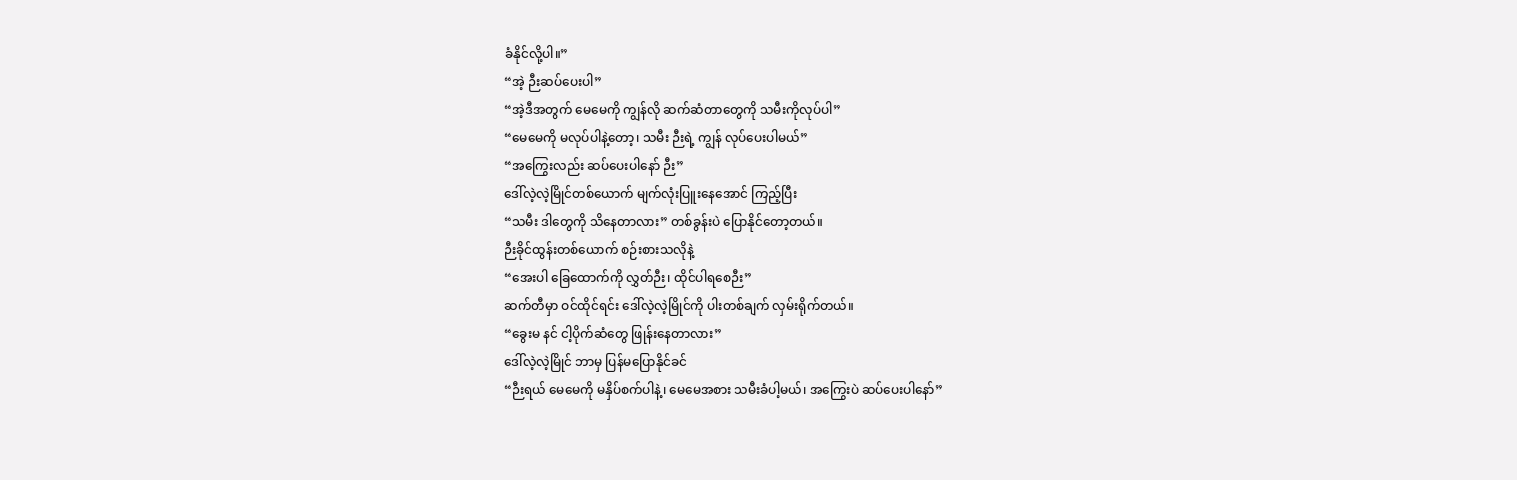ခံနိုင်လို့ပါ။”
“အဲ့ ဉီးဆပ်ပေးပါ”
“အဲ့ဒီအတွက် မေမေကို ကျွန်လို ဆက်ဆံတာတွေကို သမီးကိုလုပ်ပါ”
“မေမေကို မလုပ်ပါနဲ့တော့၊ သမီး ဉီးရဲ့ ကျွန် လုပ်ပေးပါမယ်”
“အကြွေးလည်း ဆပ်ပေးပါနော် ဉီး”
ဒေါ်လဲ့လဲ့မြိုင်တစ်ယောက် မျက်လုံးပြူးနေအောင် ကြည့်ပြီး
“သမီး ဒါတွေကို သိနေတာလား” တစ်ခွန်းပဲ ပြောနိုင်တော့တယ်။
ဉီးခိုင်ထွန်းတစ်ယောက် စဉ်းစားသလိုနဲ့
“အေးပါ ခြေထောက်ကို လွှတ်ဉီး၊ ထိုင်ပါရစေဉီး”
ဆက်တီမှာ ဝင်ထိုင်ရင်း ဒေါ်လဲ့လဲ့မြိုင်ကို ပါးတစ်ချက် လှမ်းရိုက်တယ်။
“ခွေးမ နင် ငါ့ပိုက်ဆံတွေ ဖြုန်းနေတာလား”
ဒေါ်လဲ့လဲ့မြိုင် ဘာမှ ပြန်မပြောနိုင်ခင်
“ဉီးရယ် မေမေကို မနှိပ်စက်ပါနဲ့၊ မေမေအစား သမီးခံပါ့မယ်၊ အကြွေးပဲ ဆပ်ပေးပါနော်”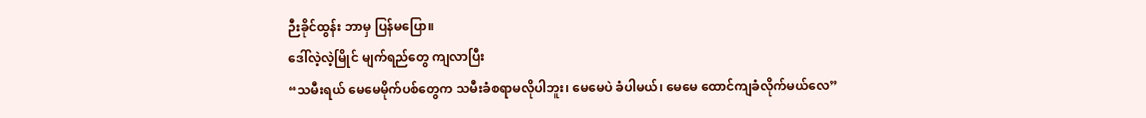ဉီးခိုင်ထွန်း ဘာမှ ပြန်မပြော။
ဒေါ်လဲ့လဲ့မြိုင် မျက်ရည်တွေ ကျလာပြီး
“သမီးရယ် မေမေမိုက်ပစ်တွေက သမီးခံစရာမလိုပါဘူး၊ မေမေပဲ ခံပါမယ်၊ မေမေ ထောင်ကျခံလိုက်မယ်လေ”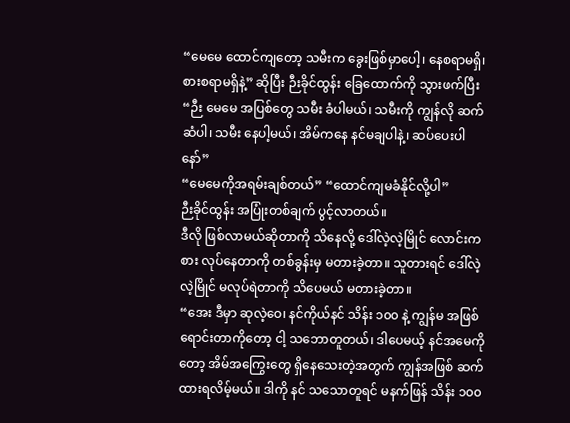“မေမေ ထောင်ကျတော့ သမီးက ခွေးဖြစ်မှာပေါ့၊ နေစရာမရှိ၊ စားစရာမရှိနဲ့” ဆိုပြီး ဉီးခိုင်ထွန်း ခြေထောက်ကို သွားဖက်ပြီး
“ဉီး မေမေ အပြစ်တွေ သမီး ခံပါမယ်၊ သမီးကို ကျွန်လို ဆက်ဆံပါ၊ သမီး နေပါ့မယ်၊ အိမ်ကနေ နင်မချပါနဲ့၊ ဆပ်ပေးပါနော်”
“မေမေကိုအရမ်းချစ်တယ်” “ထောင်ကျမခံနိုင်လို့ပါ”
ဉီးခိုင်ထွန်း အပြုံးတစ်ချက် ပွင့်လာတယ်။
ဒီလို ဖြစ်လာမယ်ဆိုတာကို သိနေလို့ ဒေါ်လဲ့လဲ့မြိုင် လောင်းကစား လုပ်နေတာကို တစ်ခွန်းမှ မတားခဲ့တာ။ သူတားရင် ဒေါ်လဲ့လဲ့မြိုင် မလုပ်ရဲတာကို သိပေမယ် မတားခဲ့တာ။
“အေး ဒီမှာ ဆုလဲ့ဝေ၊ နင်ကိုယ်နင် သိန်း ၁၀၀ နဲ့ ကျွန်မ အဖြစ်ရောင်းတာကိုတော့ ငါ့ သဘောတူတယ်၊ ဒါပေမယ့် နင်အမေကိုတော့ အိမ်အကြွေးတွေ ရှိနေသေးတဲ့အတွက် ကျွန်အဖြစ် ဆက်ထားရလိမ့်မယ်။ ဒါကို နင် သသောတူရင် မနက်ဖြန် သိန်း ၁၀၀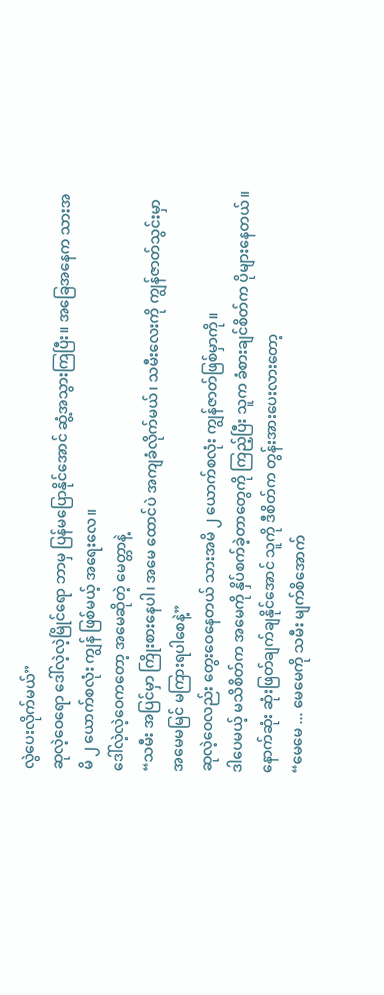လွဲပေးလိုက်မယ်”
ဆုလဲ့ဝေရော ဒေါ်လဲ့လဲ့မြိုင်ရော ဘာမှ ပြန်မပြောနိုင်အောင် ဆွံ့အသွားကြပြီး။ အခြေအနေက သားအမိ ၂ ယောက်စလုံး ကျွန် ဖြစ်မယ့် အရေးလေ။
ဒေါ်လဲ့လဲ့ဝေကတော့ အမေဆိုတဲ့ မေတ္တာနဲ့
“သမီး အပြင်မှာ ကြိုးစားနေပါ၊ အမေ ထောင်ပဲ အကျခံလိုက်မယ်၊ သမီးလေးကို ကျွန်ဇာတ်သွင်းမှာ အမေမမြင် မကြားရပါစေနဲ့”
ဆုလဲ့ဝေလည်း တွေးဝေနေတယ် သားအမိ ၂ ယောက်စလုံး ကျွန်ဇာတ်ဖြစ်မှာကို။
ဒါပေမယ့် မသိစိတ်က အမေကို နှိပ်စက်ခဲ့တာတွေကို ကြည့်ပြီး သူက ခံစားချင်စိတ်က ပိုများနေတယ်။ နောက်ဆုံး ဆုံးဖြတ်ချက်ချနိုင်အောင် သူကို ဒီစိတ်က တွန်းအားပေးလားတော့
“မေမေ ... မေမေကို သမီး မျက်စိအောက်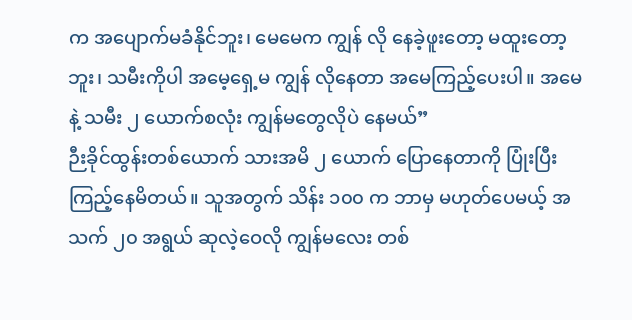က အပျောက်မခံနိုင်ဘူး၊ မေမေက ကျွန် လို နေခဲ့ဖူးတော့ မထူးတော့ဘူး၊ သမီးကိုပါ အမေ့ရှေ့မ ကျွန် လိုနေတာ အမေကြည့်ပေးပါ။ အမေနဲ့ သမီး ၂ ယောက်စလုံး ကျွန်မတွေလိုပဲ နေမယ်”
ဉီးခိုင်ထွန်းတစ်ယောက် သားအမိ ၂ ယောက် ပြောနေတာကို ပြုံးပြီး ကြည့်နေမိတယ်။ သူအတွက် သိန်း ၁၀၀ က ဘာမှ မဟုတ်ပေမယ့် အသက် ၂၀ အရွယ် ဆုလဲ့ဝေလို ကျွန်မလေး တစ်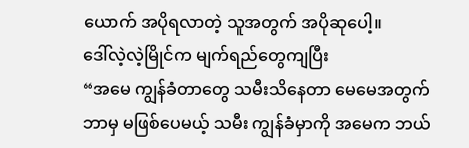ယောက် အပိုရလာတဲ့ သူအတွက် အပိုဆုပေါ့။
ဒေါ်လဲ့လဲ့မြိုင်က မျက်ရည်တွေကျပြီး
“အမေ ကျွန်ခံတာတွေ သမီးသိနေတာ မေမေအတွက် ဘာမှ မဖြစ်ပေမယ့် သမီး ကျွန်ခံမှာကို အမေက ဘယ်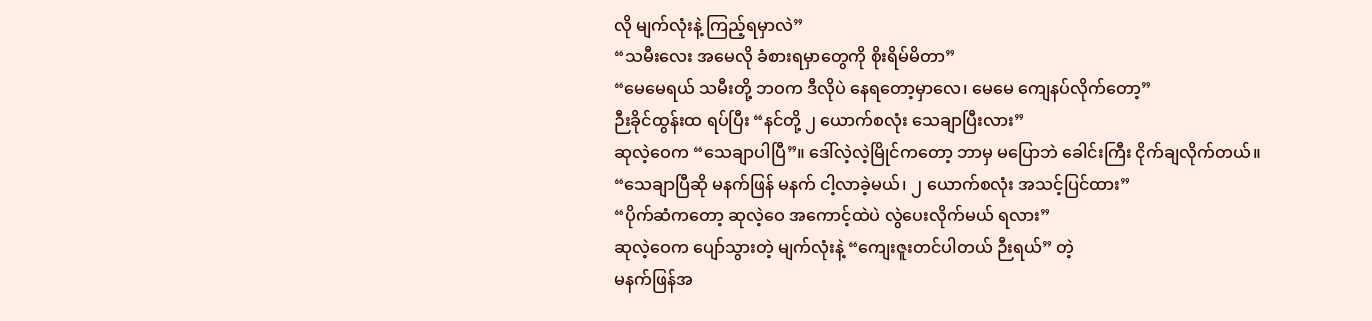လို မျက်လုံးနဲ့ ကြည့်ရမှာလဲ”
“သမီးလေး အမေလို ခံစားရမှာတွေကို စိုးရိမ်မိတာ”
“မေမေရယ် သမီးတို့ ဘဝက ဒီလိုပဲ နေရတော့မှာလေ၊ မေမေ ကျေနပ်လိုက်တော့”
ဉီးခိုင်ထွန်းထ ရပ်ပြီး “နင်တို့ ၂ ယောက်စလုံး သေချာပြီးလား”
ဆုလဲ့ဝေက “သေချာပါပြီ”။ ဒေါ်လဲ့လဲ့မြိုင်ကတော့ ဘာမှ မပြောဘဲ ခေါင်းကြီး ငိုက်ချလိုက်တယ်။
“သေချာပြီဆို မနက်ဖြန် မနက် ငါ့လာခဲ့မယ်၊ ၂ ယောက်စလုံး အသင့်ပြင်ထား”
“ပိုက်ဆံကတော့ ဆုလဲ့ဝေ အကောင့်ထဲပဲ လွဲပေးလိုက်မယ် ရလား”
ဆုလဲ့ဝေက ပျော်သွားတဲ့ မျက်လုံးနဲ့ “ကျေးဇူးတင်ပါတယ် ဉီးရယ်” တဲ့
မနက်ဖြန်အ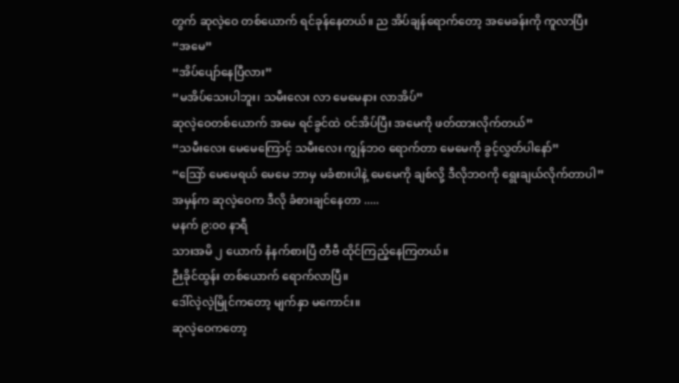တွက် ဆုလဲ့ဝေ တစ်ယောက် ရင်ခုန်နေတယ်။ ည အိပ်ချန်ရောက်တော့ အမေခန်းကို ကူလာပြီး
“အမေ”
“အိပ်ပျော်နေပြီလား”
“မအိပ်သေးပါဘူး၊ သမီးလေး လာ မေမေနား လာအိပ်”
ဆုလဲ့ဝေတစ်ယောက် အမေ ရင်ခွင်ထဲ ဝင်အိပ်ပြီး အမေကို ဖတ်ထားလိုက်တယ်”
“သမီးလေး မေမေကြောင့် သမီးလေး ကျွန်ဘဝ ရောက်တာ မေမေကို ခွင့်လွှတ်ပါနော်”
“သြော် မေမေရယ် မေမေ ဘာမှ မခံစားပါနဲ့ မေမေကို ချစ်လို့ ဒီလိုဘဝကို ရွေးချယ်လိုက်တာပါ”
အမှန်က ဆုလဲ့ဝေက ဒီလို ခံစားချင်နေတာ .....
မနက် ၉:၀၀ နာရီ
သားအမိ ၂ ယောက် နံနက်စားပြီ တီဗီ ထိုင်ကြည့်နေကြတယ်။
ဉီးခိုင်ထွန်း တစ်ယောက် ရောက်လာပြီ။
ဒေါ်လဲ့လဲ့မြိုင်ကတော့ မျက်နှာ မကောင်း။
ဆုလဲ့ဝေကတော့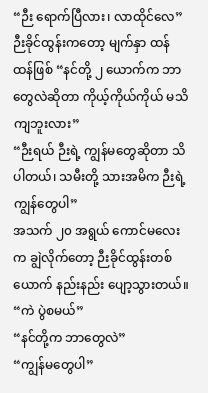“ဉီး ရောက်ပြီလား၊ လာထိုင်လေ”
ဉီးခိုင်ထွန်းကတော့ မျက်နှာ ထန်ထန်ဖြစ် “နင်တို့ ၂ ယောက်က ဘာတွေလဲဆိုတာ ကိုယ့်ကိုယ်ကိုယ် မသိကျဘူးလား”
“ဉီးရယ် ဉီးရဲ့ ကျွန်မတွေဆိုတာ သိပါတယ်၊ သမီးတို့ သားအမိက ဉီးရဲ့ ကျွန်တွေပါ”
အသက် ၂၀ အရွယ် ကောင်မလေးက ချွဲလိုက်တော့ ဉီးခိုင်ထွန်းတစ်ယောက် နည်းနည်း ပျော့သွားတယ်။
“ကဲ ပွဲစမယ်”
“နင်တို့က ဘာတွေလဲ”
“ကျွန်မတွေပါ”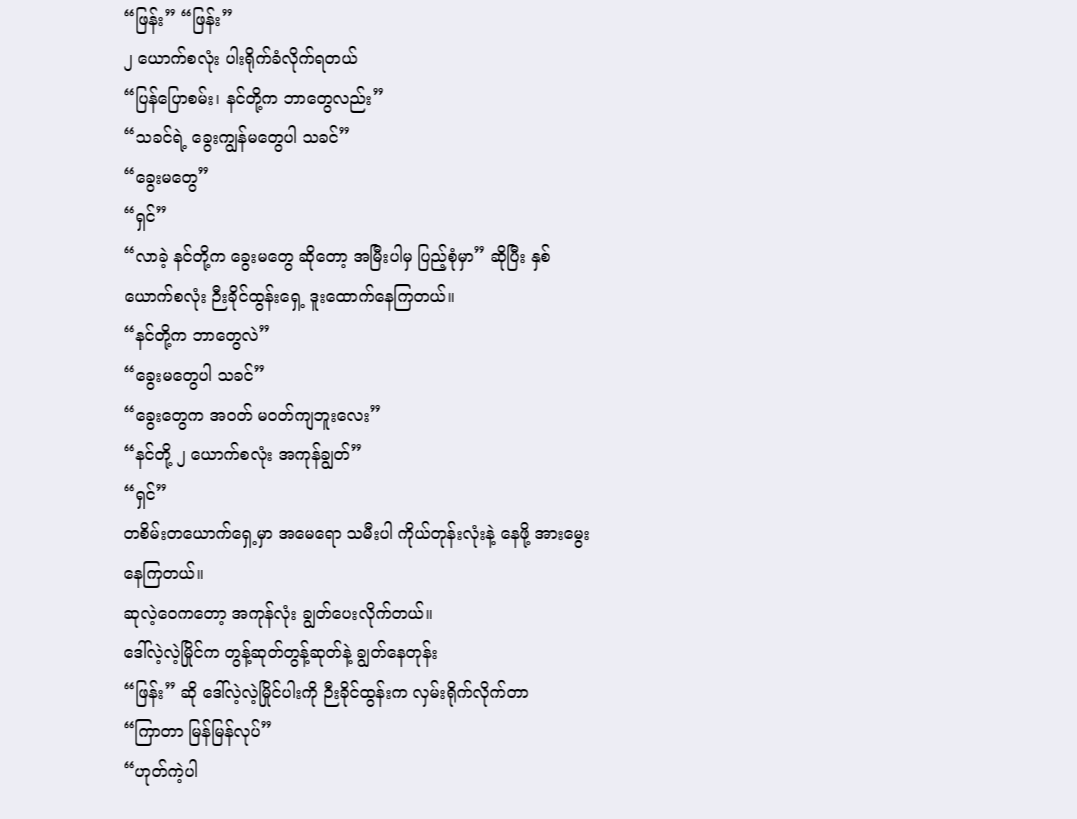“ဖြန်း” “ဖြန်း”
၂ ယောက်စလုံး ပါးရိုက်ခံလိုက်ရတယ်
“ပြန်ပြောစမ်း၊ နင်တို့က ဘာတွေလည်း”
“သခင်ရဲ့ ခွေးကျွန်မတွေပါ သခင်”
“ခွေးမတွေ”
“ရှင်”
“လာခဲ့ နင်တို့က ခွေးမတွေ ဆိုတော့ အမြီးပါမှ ပြည့်စုံမှာ” ဆိုပြီး နှစ်ယောက်စလုံး ဉီးခိုင်ထွန်းရှေ့ ဒူးထောက်နေကြတယ်။
“နင်တို့က ဘာတွေလဲ”
“ခွေးမတွေပါ သခင်”
“ခွေးတွေက အဝတ် မဝတ်ကျဘူးလေး”
“နင်တို့ ၂ ယောက်စလုံး အကုန်ချွတ်”
“ရှင်”
တစိမ်းတယောက်ရှေ့မှာ အမေရော သမီးပါ ကိုယ်တုန်းလုံးနဲ့ နေဖို့ အားမွေးနေကြတယ်။
ဆုလဲ့ဝေကတော့ အကုန်လုံး ချွတ်ပေးလိုက်တယ်။
ဒေါ်လဲ့လဲ့မြိုင်က တွန့်ဆုတ်တွန့်ဆုတ်နဲ့ ချွတ်နေတုန်း
“ဖြန်း” ဆို ဒေါ်လဲ့လဲ့မြိုင်ပါးကို ဉီးခိုင်ထွန်းက လှမ်းရိုက်လိုက်တာ
“ကြာတာ မြန်မြန်လုပ်”
“ဟုတ်ကဲ့ပါ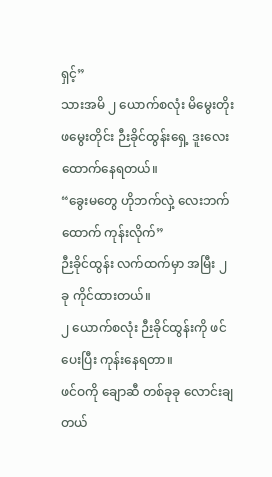ရှင့်”
သားအမိ ၂ ယောက်စလုံး မိမွေးတိုး ဖမွေးတိုင်း ဉီးခိုင်ထွန်းရှေ့ ဒူးလေး ထောက်နေရတယ်။
“ခွေးမတွေ ဟိုဘက်လှဲ့ လေးဘက်ထောက် ကုန်းလိုက်”
ဉီးခိုင်ထွန်း လက်ထက်မှာ အမြီး ၂ ခု ကိုင်ထားတယ်။
၂ ယောက်စလုံး ဉီးခိုင်ထွန်းကို ဖင်ပေးပြီး ကုန်းနေရတာ။
ဖင်ဝကို ချောဆီ တစ်ခုခု လောင်းချတယ်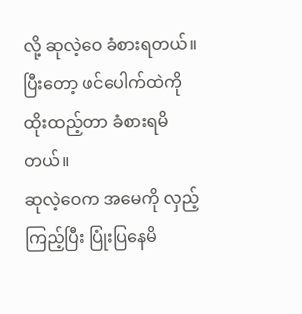လို့ ဆုလဲ့ဝေ ခံစားရတယ်။
ပြီးတော့ ဖင်ပေါက်ထဲကို ထိုးထည့်တာ ခံစားရမိတယ်။
ဆုလဲ့ဝေက အမေကို လှည့်ကြည့်ပြီး ပြုံးပြနေမိ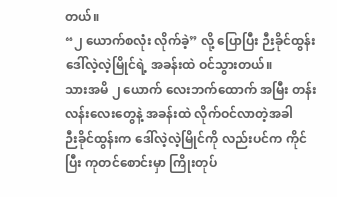တယ်။
“၂ ယောက်စလုံး လိုက်ခဲ့” လို့ ပြောပြီး ဉီးခိုင်ထွန်း ဒေါ်လဲ့လဲ့မြိုင်ရဲ့ အခန်းထဲ ဝင်သွားတယ်။
သားအမိ ၂ ယောက် လေးဘက်ထောက် အမြီး တန်းလန်းလေးတွေနဲ့ အခန်းထဲ လိုက်ဝင်လာတဲ့အခါ
ဉီးခိုင်ထွန်းက ဒေါ်လဲ့လဲ့မြိုင်ကို လည်းပင်က ကိုင်ပြီး ကုတင်စောင်းမှာ ကြိုးတုပ်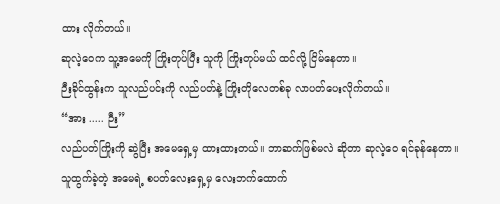ထား လိုက်တယ်။
ဆုလဲ့ဝေက သူ့အမေကို ကြိုးတုပ်ပြီး သူကို ကြိုးတုပ်မယ် ထင်လို့ ငြိမ်နေတာ။
ဉီးခိုင်ထွန်းက သူလည်ပင်းကို လည်ပတ်နဲ့ ကြိုးတိုလေတစ်ခု လာပတ်ပေးလိုက်တယ်။
“အား ..... ဉီး”
လည်ပတ်ကြိုးကို ဆွဲပြီး အမေရှေ့မှ ထားထားတယ်။ ဘာဆက်ဖြစ်မလဲ ဆိုတာ ဆုလဲ့ဝေ ရင်ခုန်နေတာ။
သူထွက်ခဲ့တဲ့ အမေရဲ့ စပတ်လေးရှေ့မှ လေးဘက်ထောက်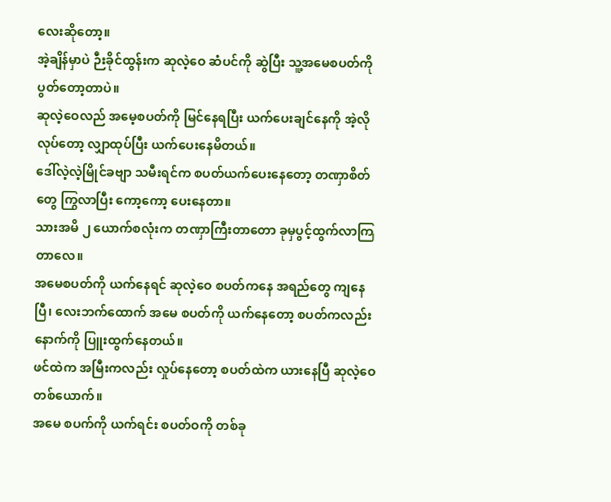လေးဆိုတော့။
အဲ့ချိန်မှာပဲ ဉီးခိုင်ထွန်းက ဆုလဲ့ဝေ ဆံပင်ကို ဆွဲပြီး သူ့အမေစပတ်ကို ပွတ်တော့တာပဲ။
ဆုလဲ့ဝေလည် အမေ့စပတ်ကို မြင်နေရပြီး ယက်ပေးချင်နေကို အဲ့လို လုပ်တော့ လျှာထုပ်ပြီး ယက်ပေးနေမိတယ်။
ဒေါ်လဲ့လဲ့မြိုင်ခဗျာ သမီးရင်က စပတ်ယက်ပေးနေတော့ တဏှာစိတ်တွေ ကြွလာပြီး ကော့ကော့ ပေးနေတာ။
သားအမိ ၂ ယောက်စလုံးက တဏှာကြီးတာတော ခုမှပွင့်ထွက်လာကြတာလေ။
အမေစပတ်ကို ယက်နေရင် ဆုလဲ့ဝေ စပတ်ကနေ အရည်တွေ ကျနေပြီ၊ လေးဘက်ထောက် အမေ စပတ်ကို ယက်နေတော့ စပတ်ကလည်း နောက်ကို ပြူးထွက်နေတယ်။
ဖင်ထဲက အမြီးကလည်း လှုပ်နေတော့ စပတ်ထဲက ယားနေပြီ ဆုလဲ့ဝေ တစ်ယောက်။
အမေ စပက်ကို ယက်ရင်း စပတ်ဝကို တစ်ခု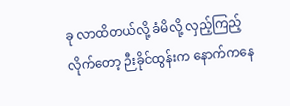ခု လာထိတယ်လို့ ခံမိလို့ လှည့်ကြည့်လိုက်တော့ ဉီးခိုင်ထွန်းက နောက်ကနေ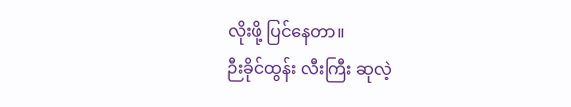လိုးဖို့ ပြင်နေတာ။
ဉီးခိုင်ထွန်း လီးကြီး ဆုလဲ့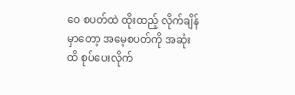ဝေ စပတ်ထဲ ထိုးထည့် လိုက်ချိန်မှာတော့ အမေ့စပတ်ကို အဆုံးထိ စုပ်ပေးလိုက်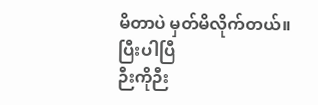မိတာပဲ မှတ်မိလိုက်တယ်။
ပြီးပါပြီ
ဉီးကိုဉီး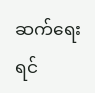ဆက်ရေးရင်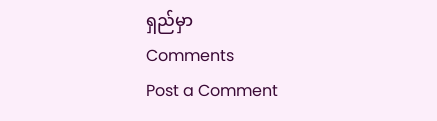ရှည်မှာ
Comments
Post a Comment